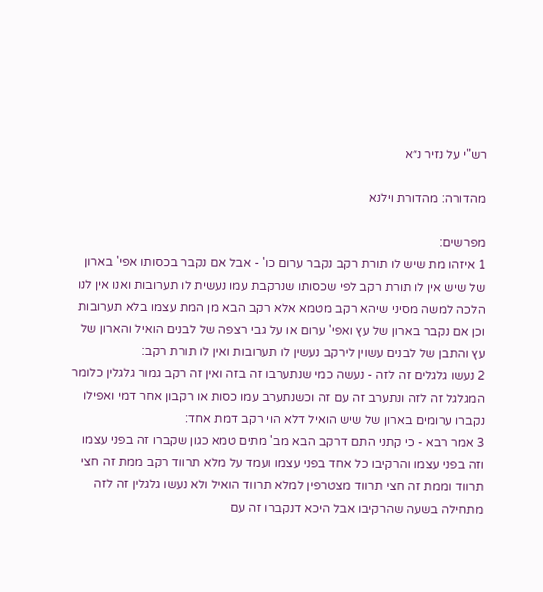רש"י על נזיר נ״א

מהדורה: מהדורת וילנא

מפרשים:
1 איזהו מת שיש לו תורת רקב נקבר ערום כו' - אבל אם נקבר בכסותו אפי' בארון של שיש אין לו תורת רקב לפי שכסותו שנרקבת עמו נעשית לו תערובות ואנו אין לנו הלכה למשה מסיני שיהא רקב מטמא אלא רקב הבא מן המת עצמו בלא תערובות וכן אם נקבר בארון של עץ ואפי' ערום או על גבי רצפה של לבנים הואיל והארון של עץ והתבן של לבנים עשוין לירקב נעשין לו תערובות ואין לו תורת רקב:
2 נעשו גלגלים זה לזה - נעשה כמי שנתערבו זה בזה ואין זה רקב גמור גלגלין כלומר המגלגל זה לזה ונתערב זה עם זה וכשנתערב עמו כסות או רקבון אחר דמי ואפילו נקברו ערומים בארון של שיש הואיל דלא הוי רקב דמת אחד:
3 אמר רבא - כי קתני התם דרקב הבא מב' מתים טמא כגון שקברו זה בפני עצמו וזה בפני עצמו והרקיבו כל אחד בפני עצמו ועמד על מלא תרווד רקב ממת זה חצי תרווד וממת זה חצי תרווד מצטרפין למלא תרווד הואיל ולא נעשו גלגלין זה לזה מתחילה בשעה שהרקיבו אבל היכא דנקברו זה עם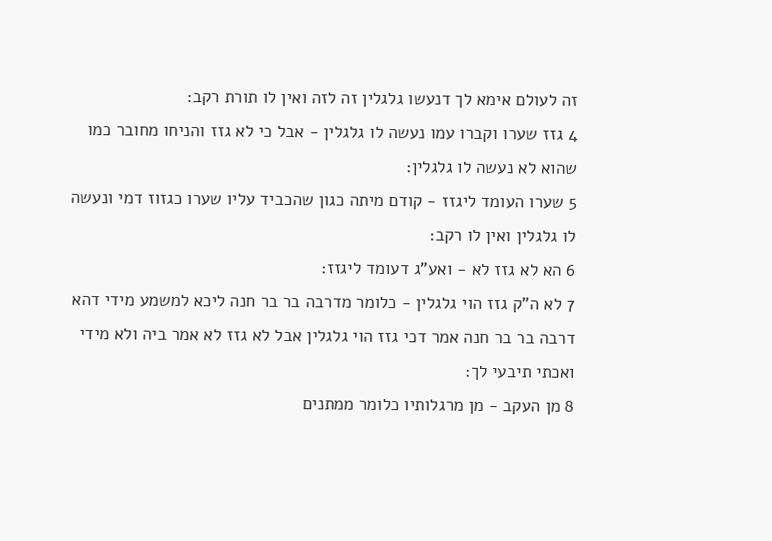זה לעולם אימא לך דנעשו גלגלין זה לזה ואין לו תורת רקב:
4 גזז שערו וקברו עמו נעשה לו גלגלין - אבל כי לא גזז והניחו מחובר כמו שהוא לא נעשה לו גלגלין:
5 שערו העומד ליגזז - קודם מיתה כגון שהכביד עליו שערו כגזוז דמי ונעשה לו גלגלין ואין לו רקב:
6 הא לא גזז לא - ואע"ג דעומד ליגזז:
7 לא ה"ק גזז הוי גלגלין - כלומר מדרבה בר בר חנה ליכא למשמע מידי דהא דרבה בר בר חנה אמר דכי גזז הוי גלגלין אבל לא גזז לא אמר ביה ולא מידי ואכתי תיבעי לך:
8 מן העקב - מן מרגלותיו כלומר ממתנים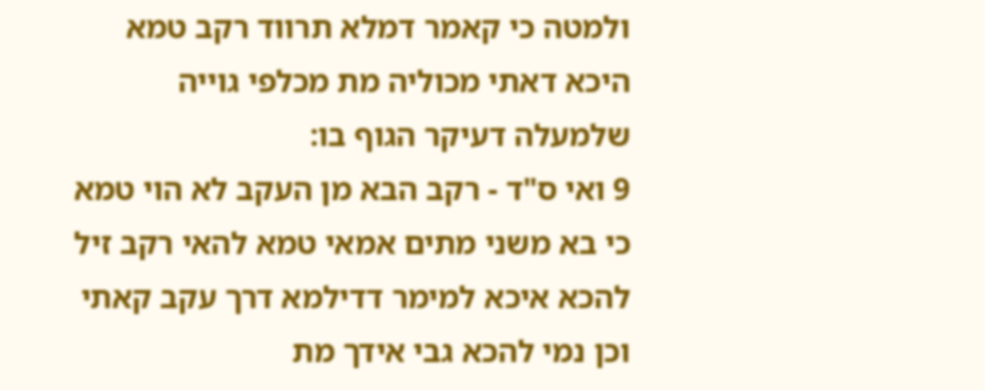ולמטה כי קאמר דמלא תרווד רקב טמא היכא דאתי מכוליה מת מכלפי גוייה שלמעלה דעיקר הגוף בו:
9 ואי ס"ד - רקב הבא מן העקב לא הוי טמא כי בא משני מתים אמאי טמא להאי רקב זיל להכא איכא למימר דדילמא דרך עקב קאתי וכן נמי להכא גבי אידך מת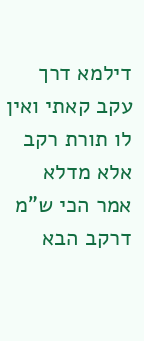דילמא דרך עקב קאתי ואין לו תורת רקב אלא מדלא אמר הכי ש"מ דרקב הבא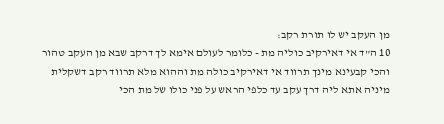מן העקב יש לו תורת רקב:
10 ה"ד אי דאירקיב כוליה מת - כלומר לעולם אימא לך דרקב שבא מן העקב טהור והכי קבעינא מינך תרווד אי דאירקיב כולה מת וההוא מלא תרווד רקב דשקלית מיניה אתא ליה דרך עקב עד כלפי הראש על פני כולו של מת הכי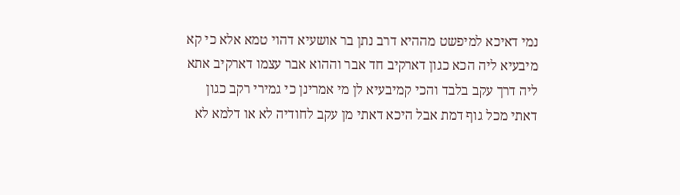נמי דאיכא למיפשט מההיא דרב נתן בר אושעיא דהוי טמא אלא כי קא מיבעיא ליה הכא כגון דארקיב חד אבר וההוא אבר עצמו דארקיב אתא ליה דרך עקב בלבד והכי קמיבעיא לן מי אמרינן כי גמירי רקב כגון דאתי מכל גוף דמת אבל היכא דאתי מן עקב לחודיה לא או דלמא לא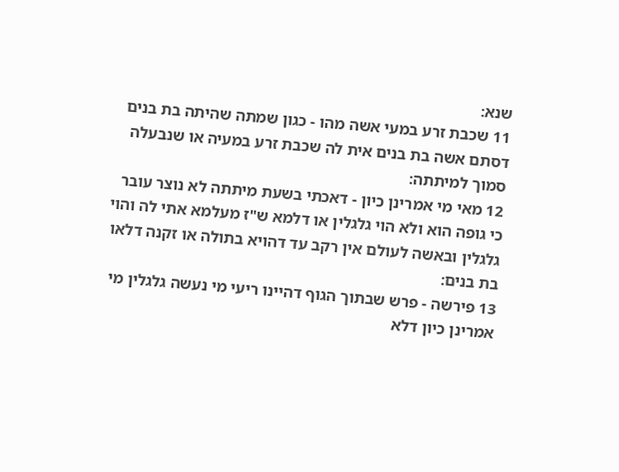שנא:
11 שכבת זרע במעי אשה מהו - כגון שמתה שהיתה בת בנים דסתם אשה בת בנים אית לה שכבת זרע במעיה או שנבעלה סמוך למיתתה:
12 מאי מי אמרינן כיון - דאכתי בשעת מיתתה לא נוצר עובר כי גופה הוא ולא הוי גלגלין או דלמא ש"ז מעלמא אתי לה והוי גלגלין ובאשה לעולם אין רקב עד דהויא בתולה או זקנה דלאו בת בנים:
13 פירשה - פרש שבתוך הגוף דהיינו ריעי מי נעשה גלגלין מי אמרינן כיון דלא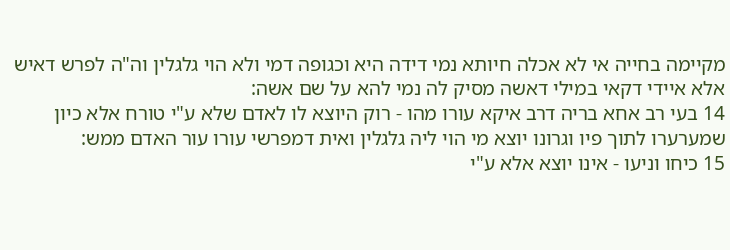מקיימה בחייה אי לא אכלה חיותא נמי דידה היא וכגופה דמי ולא הוי גלגלין וה"ה לפרש דאיש אלא איידי דקאי במילי דאשה מסיק לה נמי להא על שם אשה:
14 בעי רב אחא בריה דרב איקא עורו מהו - רוק היוצא לו לאדם שלא ע"י טורח אלא כיון שמערערו לתוך פיו וגרונו יוצא מי הוי ליה גלגלין ואית דמפרשי עורו עור האדם ממש:
15 כיחו וניעו - אינו יוצא אלא ע"י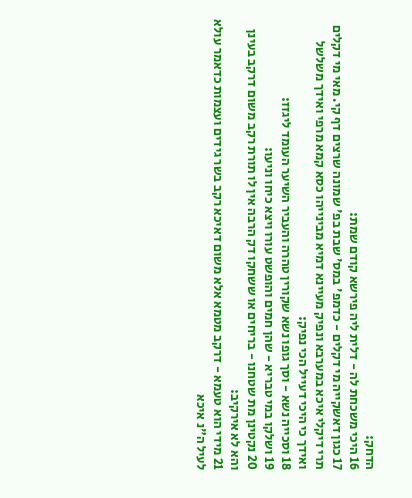הדחק:
16 היכי משכחת לה - דלית ליה פירשא קודם שמת:
17 כגון דאשקייה מי דקלים - כדמפ' במס' שבת בפ' שמונה שרצים דף קי. מאי מי דקלים תרי דיקלי איכא במערבא ונפיק מעיינא דמיא מבינייהו כסא קמא מרפי ואידך משלשל ואידך כי היכי דעייל הכי נפיק:
18 וסכייה נשא - וסך גופו נשא שקורין טהרה והעביר השיער העומד ליגזז:
19 ושלקו במי טבריא - שהן חמים והופשט עורו ויצא כיחו וניעו:
20 נקטינן מת שטחנו - בריחים או ששחקו דק הרבה אין לו תורת רקב משום דרקב בעינן והא לא אירקיב:
21 מידי הוא טעמא - דרקב מטמא אלא משום דאיכא רקב בשר גידים ועצמות כדאמר עולא לעיל ה"נ איכא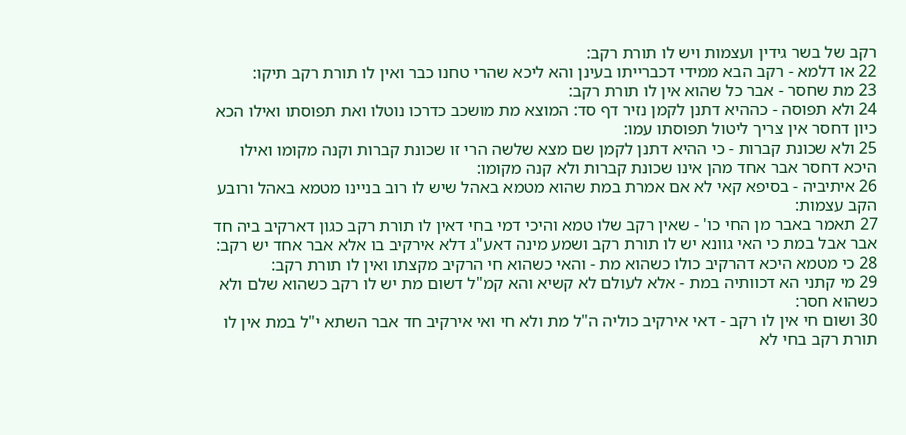רקב של בשר גידין ועצמות ויש לו תורת רקב:
22 או דלמא - רקב הבא ממידי דכברייתו בעינן והא ליכא שהרי טחנו כבר ואין לו תורת רקב תיקו:
23 מת שחסר - אבר כל שהוא אין לו תורת רקב:
24 ולא תפוסה - כההיא דתנן לקמן נזיר דף סד: המוצא מת מושכב כדרכו נוטלו ואת תפוסתו ואילו הכא כיון דחסר אין צריך ליטול תפוסתו עמו:
25 ולא שכונת קברות - כי ההיא דתנן לקמן שם מצא שלשה הרי זו שכונת קברות וקנה מקומו ואילו היכא דחסר אבר אחד מהן אינו שכונת קברות ולא קנה מקומו:
26 איתיביה - בסיפא קאי לא אם אמרת במת שהוא מטמא באהל שיש לו רוב בניינו מטמא באהל ורובע הקב עצמות:
27 תאמר באבר מן החי כו' - שאין רקב שלו טמא והיכי דמי בחי דאין לו תורת רקב כגון דארקיב ביה חד אבר אבל במת כי האי גוונא יש לו תורת רקב ושמע מינה דאע"ג דלא אירקיב בו אלא אבר אחד יש רקב:
28 כי מטמא היכא דהרקיב כולו כשהוא מת - והאי כשהוא חי הרקיב מקצתו ואין לו תורת רקב:
29 מי קתני הא דכוותיה במת - אלא לעולם לא קשיא והא קמ"ל דשום מת יש לו רקב כשהוא שלם ולא כשהוא חסר:
30 ושום חי אין לו רקב - דאי אירקיב כוליה ה"ל מת ולא חי ואי אירקיב חד אבר השתא י"ל במת אין לו תורת רקב בחי לא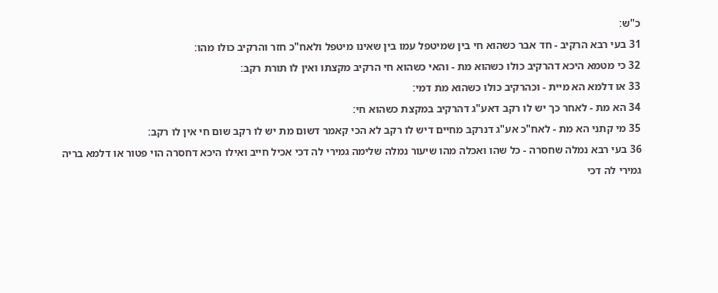כ"ש:
31 בעי רבא הרקיב - חד אבר כשהוא חי בין שמיטפל עמו בין שאינו מיטפל ולאח"כ חזר והרקיב כולו מהו:
32 כי מטמא היכא דהרקיב כולו כשהוא מת - והאי כשהוא חי הרקיב מקצתו ואין לו תורת רקב:
33 או דלמא הא מיית - וכהרקיב כולו כשהוא מת דמי:
34 הא מת - לאחר כך יש לו רקב דאע"ג דהרקיב במקצת כשהוא חי:
35 מי קתני הא מת - לאח"כ אע"ג דנרקב מחיים דיש לו רקב לא הכי קאמר דשום מת יש לו רקב שום חי אין לו רקב:
36 בעי רבא נמלה שחסרה - כל שהו ואכלה מהו שיעור נמלה שלימה גמירי לה דכי אכיל חייב ואילו היכא דחסרה הוי פטור או דלמא בריה גמירי לה דכי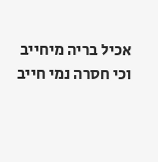אכיל בריה מיחייב וכי חסרה נמי חייב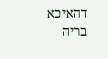דהאיכא בריה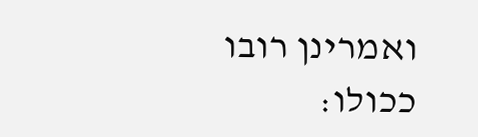ואמרינן רובו ככולו: